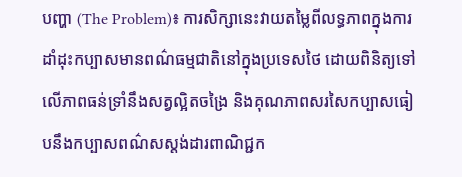បញ្ហា (The Problem)៖ ការសិក្សានេះវាយតម្លៃពីលទ្ធភាពក្នុងការដាំដុះកប្បាសមានពណ៌ធម្មជាតិនៅក្នុងប្រទេសថៃ ដោយពិនិត្យទៅលើភាពធន់ទ្រាំនឹងសត្វល្អិតចង្រៃ និងគុណភាពសរសៃកប្បាសធៀបនឹងកប្បាសពណ៌សស្តង់ដារពាណិជ្ជក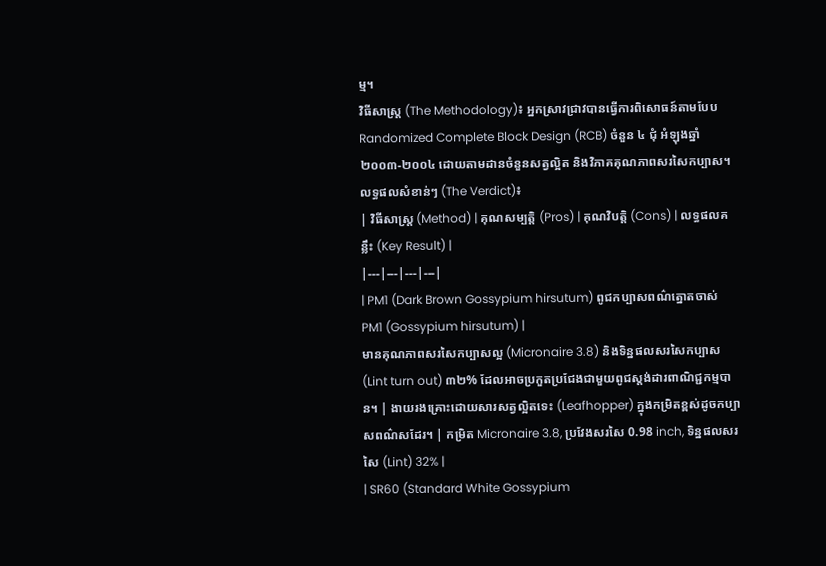ម្ម។
វិធីសាស្ត្រ (The Methodology)៖ អ្នកស្រាវជ្រាវបានធ្វើការពិសោធន៍តាមបែប Randomized Complete Block Design (RCB) ចំនួន ៤ ជុំ អំឡុងឆ្នាំ ២០០៣-២០០៤ ដោយតាមដានចំនួនសត្វល្អិត និងវិភាគគុណភាពសរសៃកប្បាស។
លទ្ធផលសំខាន់ៗ (The Verdict)៖
| វិធីសាស្ត្រ (Method) | គុណសម្បត្តិ (Pros) | គុណវិបត្តិ (Cons) | លទ្ធផលគន្លឹះ (Key Result) |
|---|---|---|---|
| PM1 (Dark Brown Gossypium hirsutum) ពូជកប្បាសពណ៌ត្នោតចាស់ PM1 (Gossypium hirsutum) |
មានគុណភាពសរសៃកប្បាសល្អ (Micronaire 3.8) និងទិន្នផលសរសៃកប្បាស (Lint turn out) ៣២% ដែលអាចប្រកួតប្រជែងជាមួយពូជស្តង់ដារពាណិជ្ជកម្មបាន។ | ងាយរងគ្រោះដោយសារសត្វល្អិតទេះ (Leafhopper) ក្នុងកម្រិតខ្ពស់ដូចកប្បាសពណ៌សដែរ។ | កម្រិត Micronaire 3.8, ប្រវែងសរសៃ 0.98 inch, ទិន្នផលសរសៃ (Lint) 32% |
| SR60 (Standard White Gossypium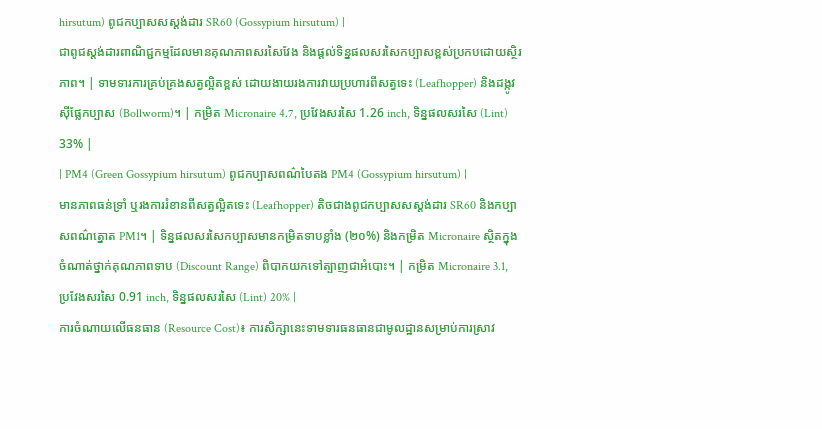hirsutum) ពូជកប្បាសសស្តង់ដារ SR60 (Gossypium hirsutum) |
ជាពូជស្តង់ដារពាណិជ្ជកម្មដែលមានគុណភាពសរសៃវែង និងផ្តល់ទិន្នផលសរសៃកប្បាសខ្ពស់ប្រកបដោយស្ថិរភាព។ | ទាមទារការគ្រប់គ្រងសត្វល្អិតខ្ពស់ ដោយងាយរងការវាយប្រហារពីសត្វទេះ (Leafhopper) និងដង្កូវស៊ីផ្លែកប្បាស (Bollworm)។ | កម្រិត Micronaire 4.7, ប្រវែងសរសៃ 1.26 inch, ទិន្នផលសរសៃ (Lint) 33% |
| PM4 (Green Gossypium hirsutum) ពូជកប្បាសពណ៌បៃតង PM4 (Gossypium hirsutum) |
មានភាពធន់ទ្រាំ ឬរងការរំខានពីសត្វល្អិតទេះ (Leafhopper) តិចជាងពូជកប្បាសសស្តង់ដារ SR60 និងកប្បាសពណ៌ត្នោត PM1។ | ទិន្នផលសរសៃកប្បាសមានកម្រិតទាបខ្លាំង (២០%) និងកម្រិត Micronaire ស្ថិតក្នុងចំណាត់ថ្នាក់គុណភាពទាប (Discount Range) ពិបាកយកទៅត្បាញជាអំបោះ។ | កម្រិត Micronaire 3.1, ប្រវែងសរសៃ 0.91 inch, ទិន្នផលសរសៃ (Lint) 20% |
ការចំណាយលើធនធាន (Resource Cost)៖ ការសិក្សានេះទាមទារធនធានជាមូលដ្ឋានសម្រាប់ការស្រាវ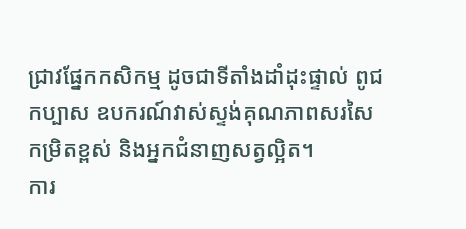ជ្រាវផ្នែកកសិកម្ម ដូចជាទីតាំងដាំដុះផ្ទាល់ ពូជកប្បាស ឧបករណ៍វាស់ស្ទង់គុណភាពសរសៃកម្រិតខ្ពស់ និងអ្នកជំនាញសត្វល្អិត។
ការ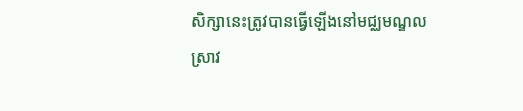សិក្សានេះត្រូវបានធ្វើឡើងនៅមជ្ឈមណ្ឌលស្រាវ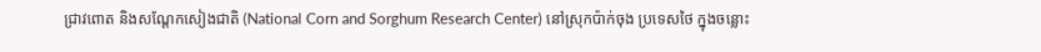ជ្រាវពោត និងសណ្តែកសៀងជាតិ (National Corn and Sorghum Research Center) នៅស្រុកប៉ាក់ចុង ប្រទេសថៃ ក្នុងចន្លោះ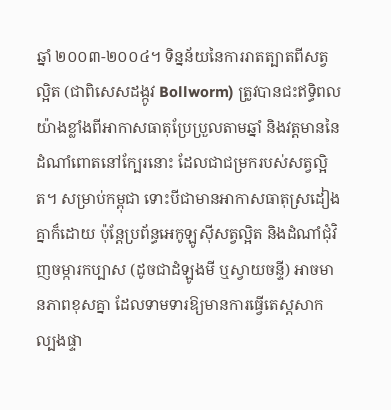ឆ្នាំ ២០០៣-២០០៤។ ទិន្នន័យនៃការរាតត្បាតពីសត្វល្អិត (ជាពិសេសដង្កូវ Bollworm) ត្រូវបានជះឥទ្ធិពលយ៉ាងខ្លាំងពីអាកាសធាតុប្រែប្រួលតាមឆ្នាំ និងវត្តមាននៃដំណាំពោតនៅក្បែរនោះ ដែលជាជម្រករបស់សត្វល្អិត។ សម្រាប់កម្ពុជា ទោះបីជាមានអាកាសធាតុស្រដៀងគ្នាក៏ដោយ ប៉ុន្តែប្រព័ន្ធអេកូឡូស៊ីសត្វល្អិត និងដំណាំជុំវិញចម្ការកប្បាស (ដូចជាដំឡូងមី ឬស្វាយចន្ទី) អាចមានភាពខុសគ្នា ដែលទាមទារឱ្យមានការធ្វើតេស្តសាកល្បងផ្ទា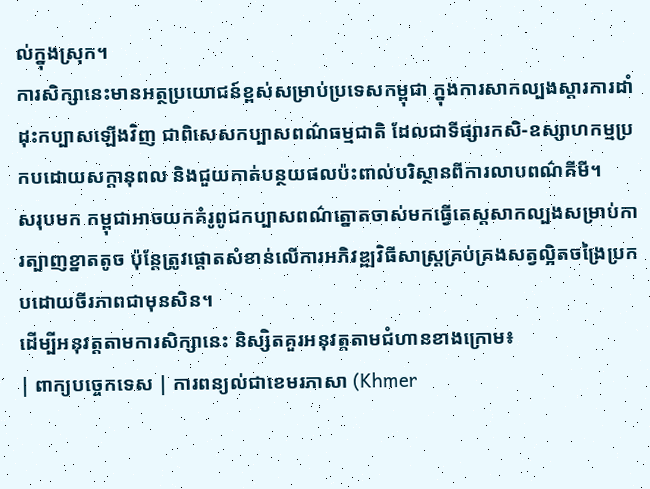ល់ក្នុងស្រុក។
ការសិក្សានេះមានអត្ថប្រយោជន៍ខ្ពស់សម្រាប់ប្រទេសកម្ពុជា ក្នុងការសាកល្បងស្តារការដាំដុះកប្បាសឡើងវិញ ជាពិសេសកប្បាសពណ៌ធម្មជាតិ ដែលជាទីផ្សារកសិ-ឧស្សាហកម្មប្រកបដោយសក្តានុពល និងជួយកាត់បន្ថយផលប៉ះពាល់បរិស្ថានពីការលាបពណ៌គីមី។
សរុបមក កម្ពុជាអាចយកគំរូពូជកប្បាសពណ៌ត្នោតចាស់មកធ្វើតេស្តសាកល្បងសម្រាប់ការត្បាញខ្នាតតូច ប៉ុន្តែត្រូវផ្តោតសំខាន់លើការអភិវឌ្ឍវិធីសាស្ត្រគ្រប់គ្រងសត្វល្អិតចង្រៃប្រកបដោយចីរភាពជាមុនសិន។
ដើម្បីអនុវត្តតាមការសិក្សានេះ និស្សិតគួរអនុវត្តតាមជំហានខាងក្រោម៖
| ពាក្យបច្ចេកទេស | ការពន្យល់ជាខេមរភាសា (Khmer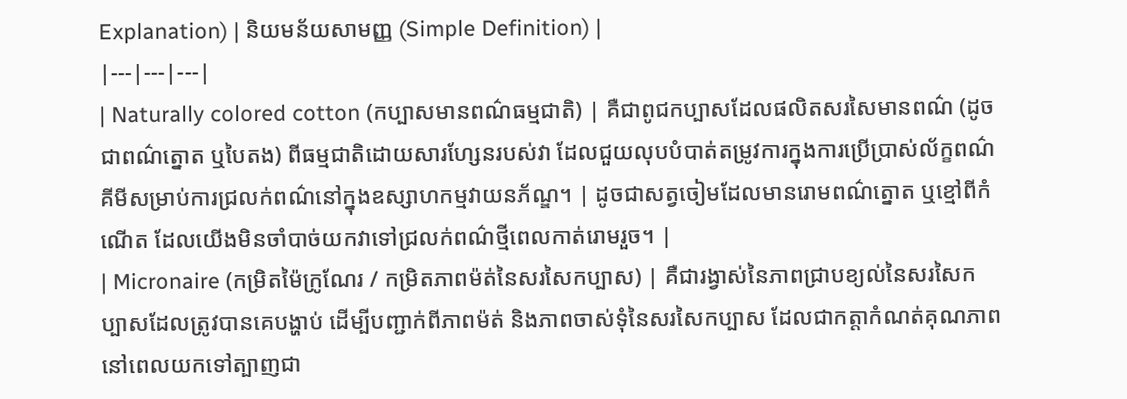Explanation) | និយមន័យសាមញ្ញ (Simple Definition) |
|---|---|---|
| Naturally colored cotton (កប្បាសមានពណ៌ធម្មជាតិ) | គឺជាពូជកប្បាសដែលផលិតសរសៃមានពណ៌ (ដូចជាពណ៌ត្នោត ឬបៃតង) ពីធម្មជាតិដោយសារហ្សែនរបស់វា ដែលជួយលុបបំបាត់តម្រូវការក្នុងការប្រើប្រាស់ល័ក្ខពណ៌គីមីសម្រាប់ការជ្រលក់ពណ៌នៅក្នុងឧស្សាហកម្មវាយនភ័ណ្ឌ។ | ដូចជាសត្វចៀមដែលមានរោមពណ៌ត្នោត ឬខ្មៅពីកំណើត ដែលយើងមិនចាំបាច់យកវាទៅជ្រលក់ពណ៌ថ្មីពេលកាត់រោមរួច។ |
| Micronaire (កម្រិតម៉ៃក្រូណែរ / កម្រិតភាពម៉ត់នៃសរសៃកប្បាស) | គឺជារង្វាស់នៃភាពជ្រាបខ្យល់នៃសរសៃកប្បាសដែលត្រូវបានគេបង្ហាប់ ដើម្បីបញ្ជាក់ពីភាពម៉ត់ និងភាពចាស់ទុំនៃសរសៃកប្បាស ដែលជាកត្តាកំណត់គុណភាពនៅពេលយកទៅត្បាញជា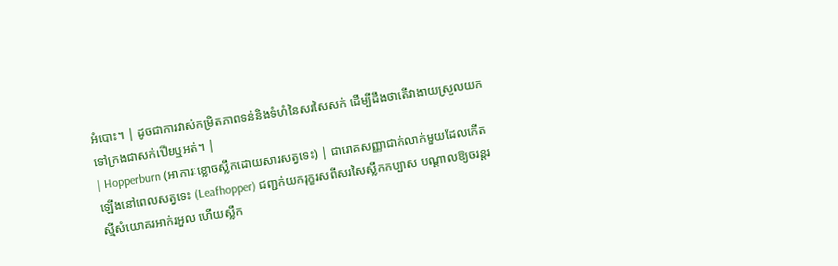អំបោះ។ | ដូចជាការវាស់កម្រិតភាពទន់និងទំហំនៃសរសៃសក់ ដើម្បីដឹងថាតើវាងាយស្រួលយកទៅក្រងជាសក់เปียឬអត់។ |
| Hopperburn (អាការៈខ្លោចស្លឹកដោយសារសត្វទេះ) | ជារោគសញ្ញាជាក់លាក់មួយដែលកើតឡើងនៅពេលសត្វទេះ (Leafhopper) ជញ្ជក់យករុក្ខរសពីសរសៃស្លឹកកប្បាស បណ្តាលឱ្យចរន្តរស្មីសំយោគរអាក់រអួល ហើយស្លឹក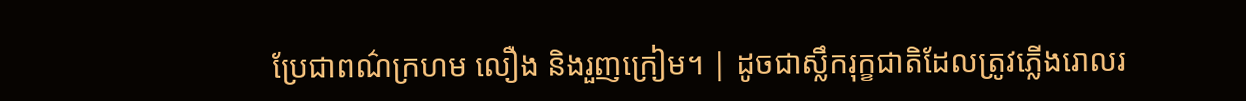ប្រែជាពណ៌ក្រហម លឿង និងរួញក្រៀម។ | ដូចជាស្លឹករុក្ខជាតិដែលត្រូវភ្លើងរោលរ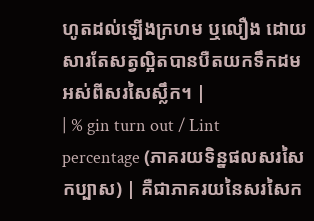ហូតដល់ឡើងក្រហម ឬលឿង ដោយសារតែសត្វល្អិតបានបឺតយកទឹកដមអស់ពីសរសៃស្លឹក។ |
| % gin turn out / Lint percentage (ភាគរយទិន្នផលសរសៃកប្បាស) | គឺជាភាគរយនៃសរសៃក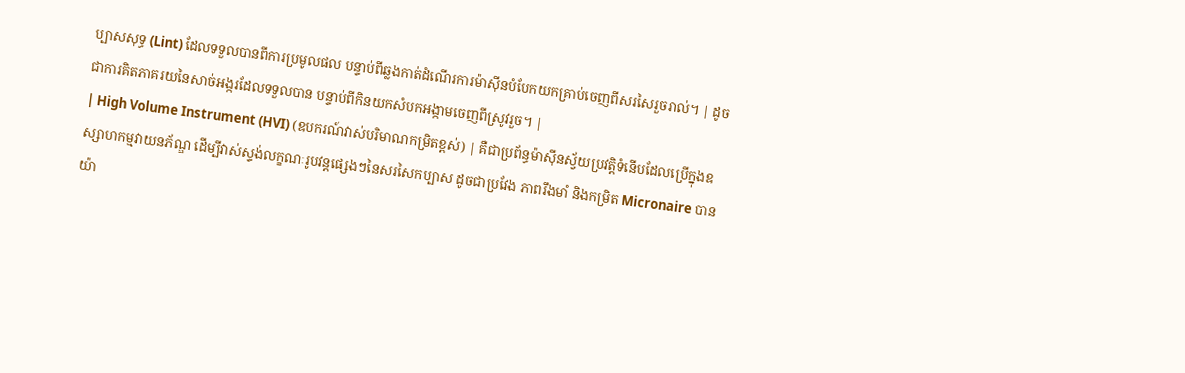ប្បាសសុទ្ធ (Lint) ដែលទទួលបានពីការប្រមូលផល បន្ទាប់ពីឆ្លងកាត់ដំណើរការម៉ាស៊ីនបំបែកយកគ្រាប់ចេញពីសរសៃរួចរាល់។ | ដូចជាការគិតភាគរយនៃសាច់អង្ករដែលទទួលបាន បន្ទាប់ពីកិនយកសំបកអង្កាមចេញពីស្រូវរួច។ |
| High Volume Instrument (HVI) (ឧបករណ៍វាស់បរិមាណកម្រិតខ្ពស់) | គឺជាប្រព័ន្ធម៉ាស៊ីនស្វ័យប្រវត្តិទំនើបដែលប្រើក្នុងឧស្សាហកម្មវាយនភ័ណ្ឌ ដើម្បីវាស់ស្ទង់លក្ខណៈរូបវន្តផ្សេងៗនៃសរសៃកប្បាស ដូចជាប្រវែង ភាពរឹងមាំ និងកម្រិត Micronaire បានយ៉ា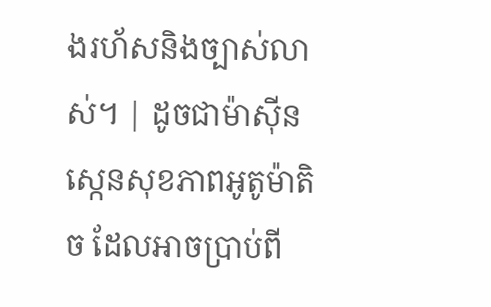ងរហ័សនិងច្បាស់លាស់។ | ដូចជាម៉ាស៊ីនស្កេនសុខភាពអូតូម៉ាតិច ដែលអាចប្រាប់ពី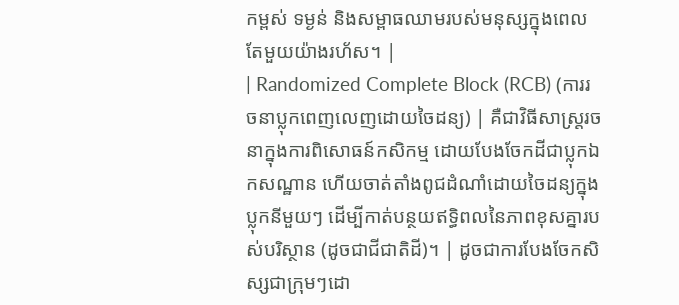កម្ពស់ ទម្ងន់ និងសម្ពាធឈាមរបស់មនុស្សក្នុងពេលតែមួយយ៉ាងរហ័ស។ |
| Randomized Complete Block (RCB) (ការរចនាប្លុកពេញលេញដោយចៃដន្យ) | គឺជាវិធីសាស្ត្ររចនាក្នុងការពិសោធន៍កសិកម្ម ដោយបែងចែកដីជាប្លុកឯកសណ្ឋាន ហើយចាត់តាំងពូជដំណាំដោយចៃដន្យក្នុងប្លុកនីមួយៗ ដើម្បីកាត់បន្ថយឥទ្ធិពលនៃភាពខុសគ្នារបស់បរិស្ថាន (ដូចជាជីជាតិដី)។ | ដូចជាការបែងចែកសិស្សជាក្រុមៗដោ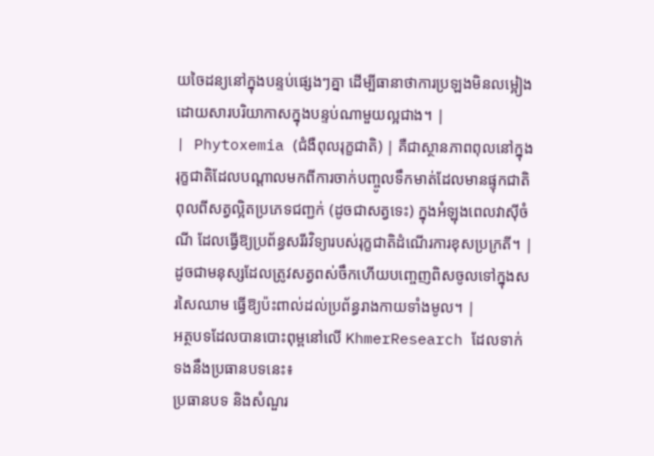យចៃដន្យនៅក្នុងបន្ទប់ផ្សេងៗគ្នា ដើម្បីធានាថាការប្រឡងមិនលម្អៀងដោយសារបរិយាកាសក្នុងបន្ទប់ណាមួយល្អជាង។ |
| Phytoxemia (ជំងឺពុលរុក្ខជាតិ) | គឺជាស្ថានភាពពុលនៅក្នុងរុក្ខជាតិដែលបណ្តាលមកពីការចាក់បញ្ចូលទឹកមាត់ដែលមានផ្ទុកជាតិពុលពីសត្វល្អិតប្រភេទជញ្ជក់ (ដូចជាសត្វទេះ) ក្នុងអំឡុងពេលវាស៊ីចំណី ដែលធ្វើឱ្យប្រព័ន្ធសរីរវិទ្យារបស់រុក្ខជាតិដំណើរការខុសប្រក្រតី។ | ដូចជាមនុស្សដែលត្រូវសត្វពស់ចឹកហើយបញ្ចេញពិសចូលទៅក្នុងសរសៃឈាម ធ្វើឱ្យប៉ះពាល់ដល់ប្រព័ន្ធរាងកាយទាំងមូល។ |
អត្ថបទដែលបានបោះពុម្ពនៅលើ KhmerResearch ដែលទាក់ទងនឹងប្រធានបទនេះ៖
ប្រធានបទ និងសំណួរ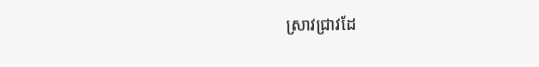ស្រាវជ្រាវដែ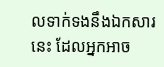លទាក់ទងនឹងឯកសារនេះ ដែលអ្នកអាច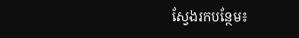ស្វែងរកបន្ថែម៖